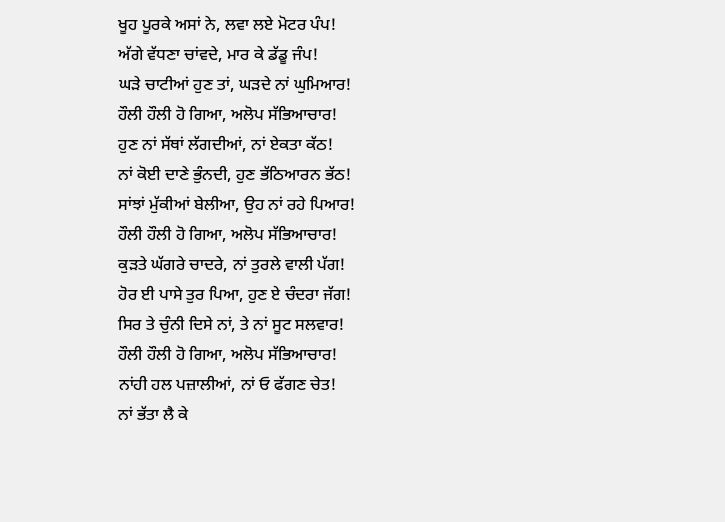ਖੂਹ ਪੂਰਕੇ ਅਸਾਂ ਨੇ, ਲਵਾ ਲਏ ਮੋਟਰ ਪੰਪ!
ਅੱਗੇ ਵੱਧਣਾ ਚਾਂਵਦੇ, ਮਾਰ ਕੇ ਡੱਡੂ ਜੰਪ!
ਘੜੇ ਚਾਟੀਆਂ ਹੁਣ ਤਾਂ, ਘੜਦੇ ਨਾਂ ਘੁਮਿਆਰ!
ਹੌਲੀ ਹੌਲੀ ਹੋ ਗਿਆ, ਅਲੋਪ ਸੱਭਿਆਚਾਰ!
ਹੁਣ ਨਾਂ ਸੱਥਾਂ ਲੱਗਦੀਆਂ, ਨਾਂ ਏਕਤਾ ਕੱਠ!
ਨਾਂ ਕੋਈ ਦਾਣੇ ਭੁੰਨਦੀ, ਹੁਣ ਭੱਠਿਆਰਨ ਭੱਠ!
ਸਾਂਝਾਂ ਮੁੱਕੀਆਂ ਬੇਲੀਆ, ਉਹ ਨਾਂ ਰਹੇ ਪਿਆਰ!
ਹੌਲੀ ਹੌਲੀ ਹੋ ਗਿਆ, ਅਲੋਪ ਸੱਭਿਆਚਾਰ!
ਕੁੜਤੇ ਘੱਗਰੇ ਚਾਦਰੇ, ਨਾਂ ਤੁਰਲੇ ਵਾਲੀ ਪੱਗ!
ਹੋਰ ਈ ਪਾਸੇ ਤੁਰ ਪਿਆ, ਹੁਣ ਏ ਚੰਦਰਾ ਜੱਗ!
ਸਿਰ ਤੇ ਚੁੰਨੀ ਦਿਸੇ ਨਾਂ, ਤੇ ਨਾਂ ਸੂਟ ਸਲਵਾਰ!
ਹੌਲੀ ਹੌਲੀ ਹੋ ਗਿਆ, ਅਲੋਪ ਸੱਭਿਆਚਾਰ!
ਨਾਂਹੀ ਹਲ ਪਜ਼ਾਲੀਆਂ, ਨਾਂ ਓ ਫੱਗਣ ਚੇਤ!
ਨਾਂ ਭੱਤਾ ਲੈ ਕੇ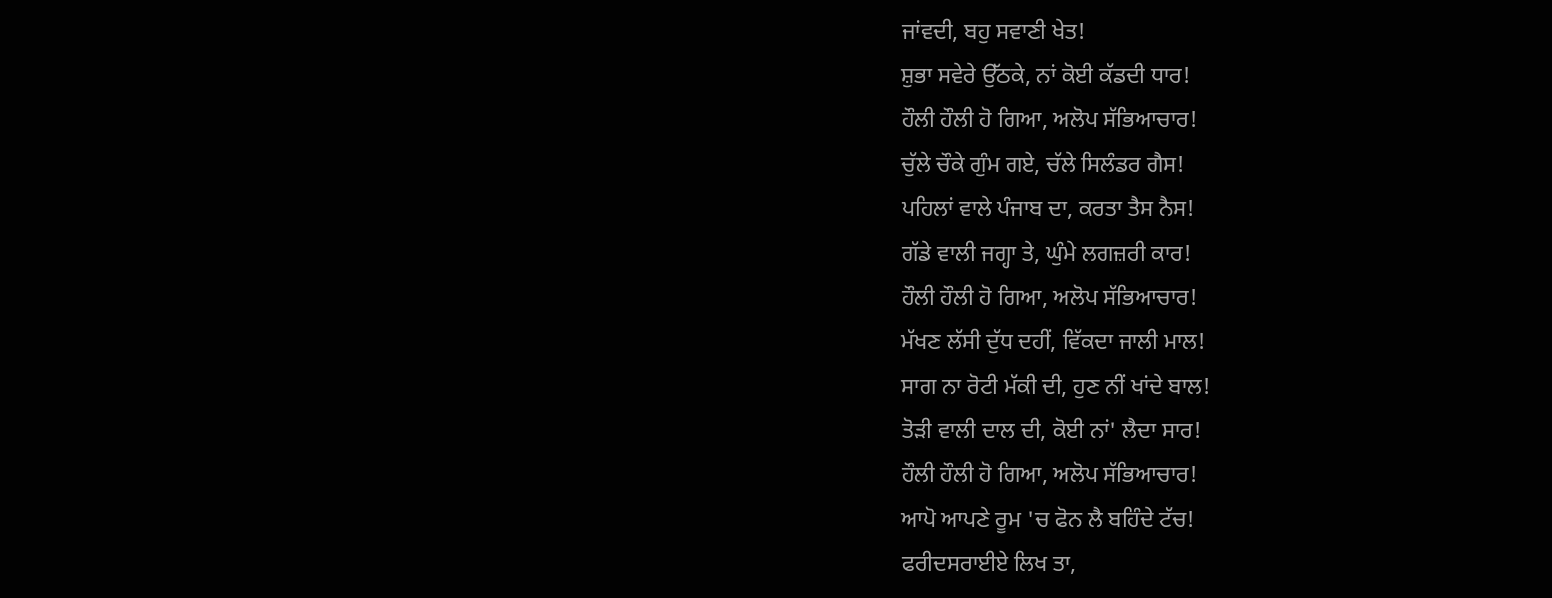ਜਾਂਵਦੀ, ਬਹੁ ਸਵਾਣੀ ਖੇਤ!
ਸ਼ੁਭਾ ਸਵੇਰੇ ਉੱਠਕੇ, ਨਾਂ ਕੋਈ ਕੱਡਦੀ ਧਾਰ!
ਹੌਲੀ ਹੌਲੀ ਹੋ ਗਿਆ, ਅਲੋਪ ਸੱਭਿਆਚਾਰ!
ਚੁੱਲੇ ਚੌਕੇ ਗੁੰਮ ਗਏ, ਚੱਲੇ ਸਿਲੰਡਰ ਗੈਸ!
ਪਹਿਲਾਂ ਵਾਲੇ ਪੰਜਾਬ ਦਾ, ਕਰਤਾ ਤੈਸ ਨੈਸ!
ਗੱਡੇ ਵਾਲੀ ਜਗ੍ਹਾ ਤੇ, ਘੁੰਮੇ ਲਗਜ਼ਰੀ ਕਾਰ!
ਹੌਲੀ ਹੌਲੀ ਹੋ ਗਿਆ, ਅਲੋਪ ਸੱਭਿਆਚਾਰ!
ਮੱਖਣ ਲੱਸੀ ਦੁੱਧ ਦਹੀਂ, ਵਿੱਕਦਾ ਜਾਲੀ ਮਾਲ!
ਸਾਗ ਨਾ ਰੋਟੀ ਮੱਕੀ ਦੀ, ਹੁਣ ਨੀਂ ਖਾਂਦੇ ਬਾਲ!
ਤੋੜੀ ਵਾਲੀ ਦਾਲ ਦੀ, ਕੋਈ ਨਾਂ' ਲੈਦਾ ਸਾਰ!
ਹੌਲੀ ਹੌਲੀ ਹੋ ਗਿਆ, ਅਲੋਪ ਸੱਭਿਆਚਾਰ!
ਆਪੋ ਆਪਣੇ ਰੂਮ 'ਚ ਫੋਨ ਲੈ ਬਹਿੰਦੇ ਟੱਚ!
ਫਰੀਦਸਰਾਈਏ ਲਿਖ ਤਾ,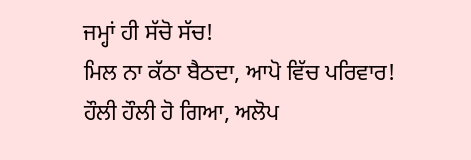ਜਮ੍ਹਾਂ ਹੀ ਸੱਚੋ ਸੱਚ!
ਮਿਲ ਨਾ ਕੱਠਾ ਬੈਠਦਾ, ਆਪੋ ਵਿੱਚ ਪਰਿਵਾਰ!
ਹੌਲੀ ਹੌਲੀ ਹੋ ਗਿਆ, ਅਲੋਪ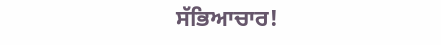ਸੱਭਿਆਚਾਰ!